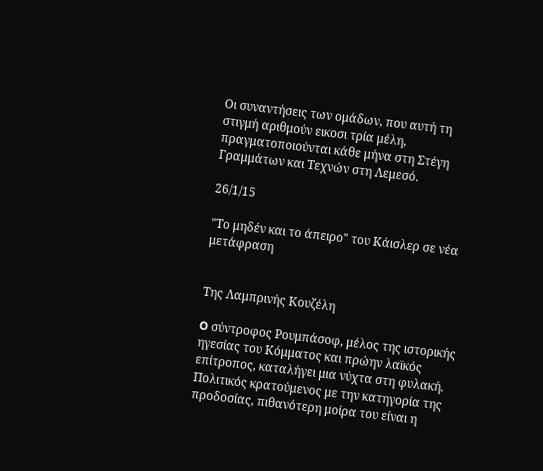Οι συναντήσεις των ομάδων, που αυτή τη στιγμή αριθμούν εικοσι τρία μέλη, πραγματοποιούνται κάθε μήνα στη Στέγη Γραμμάτων και Τεχνών στη Λεμεσό.

26/1/15

"Το μηδέν και το άπειρο" του Κάισλερ σε νέα μετάφραση


Της Λαμπρινής Κουζέλη

O σύντροφος Ρουμπάσοφ, μέλος της ιστορικής ηγεσίας του Κόμματος και πρώην λαϊκός επίτροπος, καταλήγει μια νύχτα στη φυλακή. Πολιτικός κρατούμενος με την κατηγορία της προδοσίας, πιθανότερη μοίρα του είναι η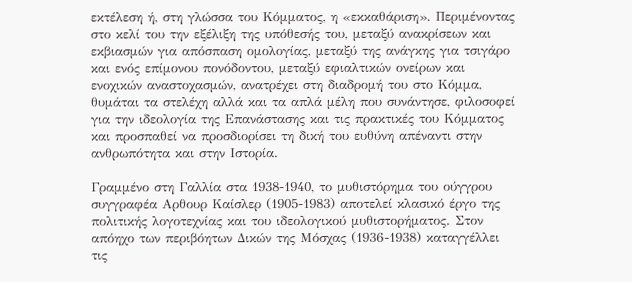εκτέλεση ή, στη γλώσσα του Κόμματος, η «εκκαθάριση». Περιμένοντας στο κελί του την εξέλιξη της υπόθεσής του, μεταξύ ανακρίσεων και εκβιασμών για απόσπαση ομολογίας, μεταξύ της ανάγκης για τσιγάρο και ενός επίμονου πονόδοντου, μεταξύ εφιαλτικών ονείρων και ενοχικών αναστοχασμών, ανατρέχει στη διαδρομή του στο Κόμμα, θυμάται τα στελέχη αλλά και τα απλά μέλη που συνάντησε, φιλοσοφεί για την ιδεολογία της Επανάστασης και τις πρακτικές του Κόμματος και προσπαθεί να προσδιορίσει τη δική του ευθύνη απέναντι στην ανθρωπότητα και στην Ιστορία.

Γραμμένο στη Γαλλία στα 1938-1940, το μυθιστόρημα του ούγγρου συγγραφέα Αρθουρ Καίσλερ (1905-1983) αποτελεί κλασικό έργο της πολιτικής λογοτεχνίας και του ιδεολογικού μυθιστορήματος. Στον απόηχο των περιβόητων Δικών της Μόσχας (1936-1938) καταγγέλλει τις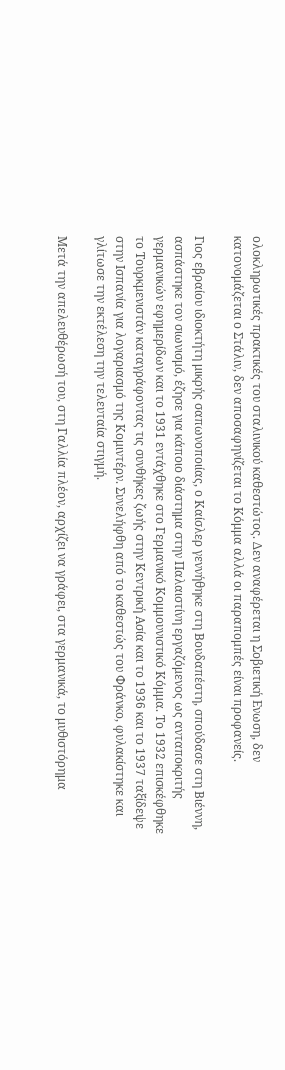ολοκληρωτικές πρακτικές του σταλινικού καθεστώτος. Δεν αναφέρεται η Σοβιετική Ενωση, δεν κατονομάζεται ο Στάλιν, δεν αποσαφηνίζεται το Κόμμα αλλά οι παραπομπές είναι προφανείς.

Γιος εβραίου ιδιοκτήτη μικρής σαπωνοποιίας, ο Καίσλερ γεννήθηκε στη Βουδαπέστη, σπούδασε στη Βιέννη, ασπάστηκε τον σιωνισμό, έζησε για κάποιο διάστημα στην Παλαιστίνη εργαζόμενος ως ανταποκριτής γερμανικών εφημερίδων και το 1931 εντάχθηκε στο Γερμανικό Κομμουνιστικό Κόμμα. Το 1932 επισκέφθηκε το Τουρκμενιστάν καταγράφοντας τις συνθήκες ζωής στην Κεντρική Ασία και το 1936 και το 1937 ταξίδεψε στην Ισπανία για λογαριασμό της Κομιντέρν. Συνελήφθη από το καθεστώς του Φράνκο, φυλακίστηκε και γλίτωσε την εκτέλεση την τελευταία στιγμή.

Μετά την απελευθέρωσή του, στη Γαλλία πλέον, αρχίζει να γράφει, στα γερμανικά, το μυθιστόρημα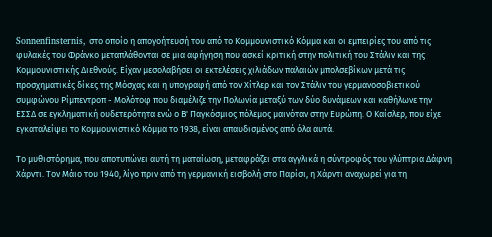Sonnenfinsternis, στο οποίο η απογοήτευσή του από το Κομμουνιστικό Κόμμα και οι εμπειρίες του από τις φυλακές του Φράνκο μεταπλάθονται σε μια αφήγηση που ασκεί κριτική στην πολιτική του Στάλιν και της Κομμουνιστικής Διεθνούς. Είχαν μεσολαβήσει οι εκτελέσεις χιλιάδων παλαιών μπολσεβίκων μετά τις προσχηματικές δίκες της Μόσχας και η υπογραφή από τον Χίτλερ και τον Στάλιν του γερμανοσοβιετικού συμφώνου Ρίμπεντροπ - Μολότοφ που διαμέλιζε την Πολωνία μεταξύ των δύο δυνάμεων και καθήλωνε την ΕΣΣΔ σε εγκληματική ουδετερότητα ενώ ο Β' Παγκόσμιος πόλεμος μαινόταν στην Ευρώπη. Ο Καίσλερ, που είχε εγκαταλείψει το Κομμουνιστικό Κόμμα το 1938, είναι απαυδισμένος από όλα αυτά.

Το μυθιστόρημα, που αποτυπώνει αυτή τη ματαίωση, μεταφράζει στα αγγλικά η σύντροφός του γλύπτρια Δάφνη Χάρντι. Τον Μάιο του 1940, λίγο πριν από τη γερμανική εισβολή στο Παρίσι, η Χάρντι αναχωρεί για τη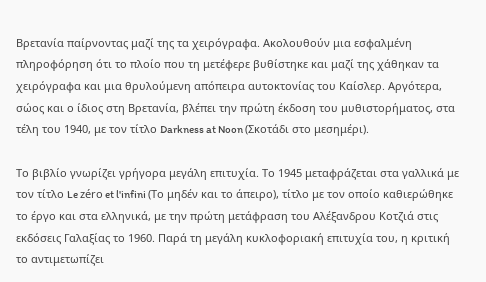Βρετανία παίρνοντας μαζί της τα χειρόγραφα. Ακολουθούν μια εσφαλμένη πληροφόρηση ότι το πλοίο που τη μετέφερε βυθίστηκε και μαζί της χάθηκαν τα χειρόγραφα και μια θρυλούμενη απόπειρα αυτοκτονίας του Καίσλερ. Αργότερα, σώος και ο ίδιος στη Βρετανία, βλέπει την πρώτη έκδοση του μυθιστορήματος, στα τέλη του 1940, με τον τίτλο Darkness at Noon (Σκοτάδι στο μεσημέρι).

Το βιβλίο γνωρίζει γρήγορα μεγάλη επιτυχία. Το 1945 μεταφράζεται στα γαλλικά με τον τίτλο Le zéro et l'infini (Το μηδέν και το άπειρο), τίτλο με τον οποίο καθιερώθηκε το έργο και στα ελληνικά, με την πρώτη μετάφραση του Αλέξανδρου Κοτζιά στις εκδόσεις Γαλαξίας το 1960. Παρά τη μεγάλη κυκλοφοριακή επιτυχία του, η κριτική το αντιμετωπίζει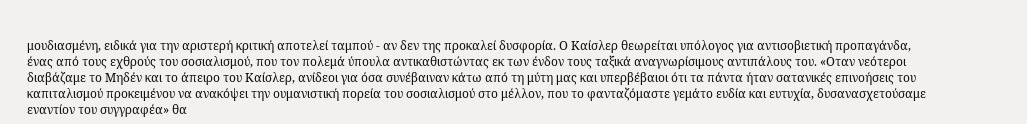μουδιασμένη, ειδικά για την αριστερή κριτική αποτελεί ταμπού - αν δεν της προκαλεί δυσφορία. Ο Καίσλερ θεωρείται υπόλογος για αντισοβιετική προπαγάνδα, ένας από τους εχθρούς του σοσιαλισμού, που τον πολεμά ύπουλα αντικαθιστώντας εκ των ένδον τους ταξικά αναγνωρίσιμους αντιπάλους του. «Οταν νεότεροι διαβάζαμε το Μηδέν και το άπειρο του Καίσλερ, ανίδεοι για όσα συνέβαιναν κάτω από τη μύτη μας και υπερβέβαιοι ότι τα πάντα ήταν σατανικές επινοήσεις του καπιταλισμού προκειμένου να ανακόψει την ουμανιστική πορεία του σοσιαλισμού στο μέλλον, που το φανταζόμαστε γεμάτο ευδία και ευτυχία, δυσανασχετούσαμε εναντίον του συγγραφέα» θα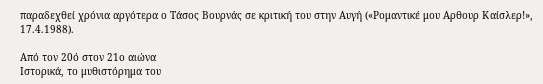παραδεχθεί χρόνια αργότερα ο Τάσος Βουρνάς σε κριτική του στην Αυγή («Ρομαντικέ μου Αρθουρ Καίσλερ!», 17.4.1988).

Από τον 20ό στον 21ο αιώνα
Ιστορικά, το μυθιστόρημα του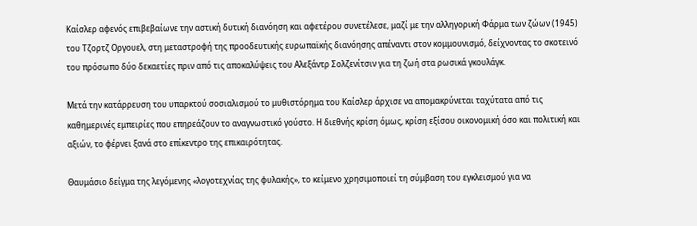Καίσλερ αφενός επιβεβαίωνε την αστική δυτική διανόηση και αφετέρου συνετέλεσε, μαζί με την αλληγορική Φάρμα των ζώων (1945) του Τζορτζ Οργουελ, στη μεταστροφή της προοδευτικής ευρωπαϊκής διανόησης απέναντι στον κομμουνισμό, δείχνοντας το σκοτεινό του πρόσωπο δύο δεκαετίες πριν από τις αποκαλύψεις του Αλεξάντρ Σολζενίτσιν για τη ζωή στα ρωσικά γκουλάγκ.

Μετά την κατάρρευση του υπαρκτού σοσιαλισμού το μυθιστόρημα του Καίσλερ άρχισε να απομακρύνεται ταχύτατα από τις καθημερινές εμπειρίες που επηρεάζουν το αναγνωστικό γούστο. Η διεθνής κρίση όμως, κρίση εξίσου οικονομική όσο και πολιτική και αξιών, το φέρνει ξανά στο επίκεντρο της επικαιρότητας.

Θαυμάσιο δείγμα της λεγόμενης «λογοτεχνίας της φυλακής», το κείμενο χρησιμοποιεί τη σύμβαση του εγκλεισμού για να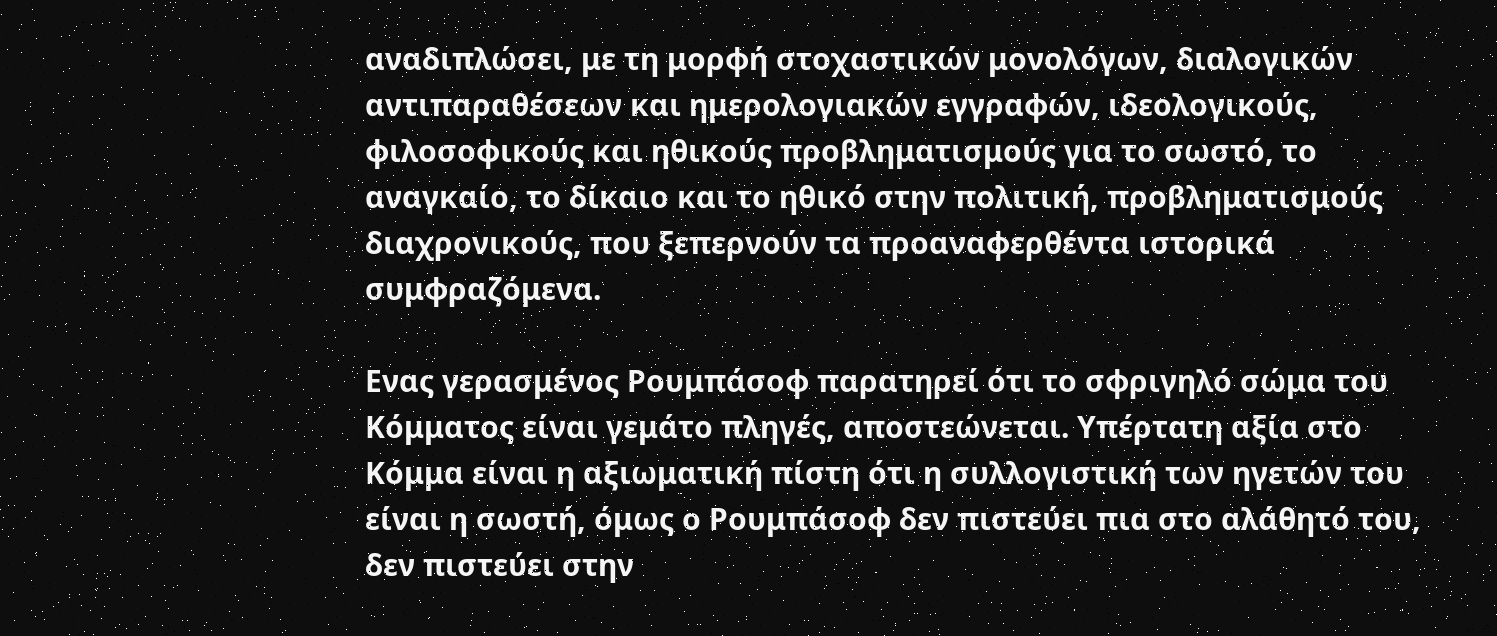αναδιπλώσει, με τη μορφή στοχαστικών μονολόγων, διαλογικών αντιπαραθέσεων και ημερολογιακών εγγραφών, ιδεολογικούς, φιλοσοφικούς και ηθικούς προβληματισμούς για το σωστό, το αναγκαίο, το δίκαιο και το ηθικό στην πολιτική, προβληματισμούς διαχρονικούς, που ξεπερνούν τα προαναφερθέντα ιστορικά συμφραζόμενα.

Ενας γερασμένος Ρουμπάσοφ παρατηρεί ότι το σφριγηλό σώμα του Κόμματος είναι γεμάτο πληγές, αποστεώνεται. Υπέρτατη αξία στο Κόμμα είναι η αξιωματική πίστη ότι η συλλογιστική των ηγετών του είναι η σωστή, όμως ο Ρουμπάσοφ δεν πιστεύει πια στο αλάθητό του, δεν πιστεύει στην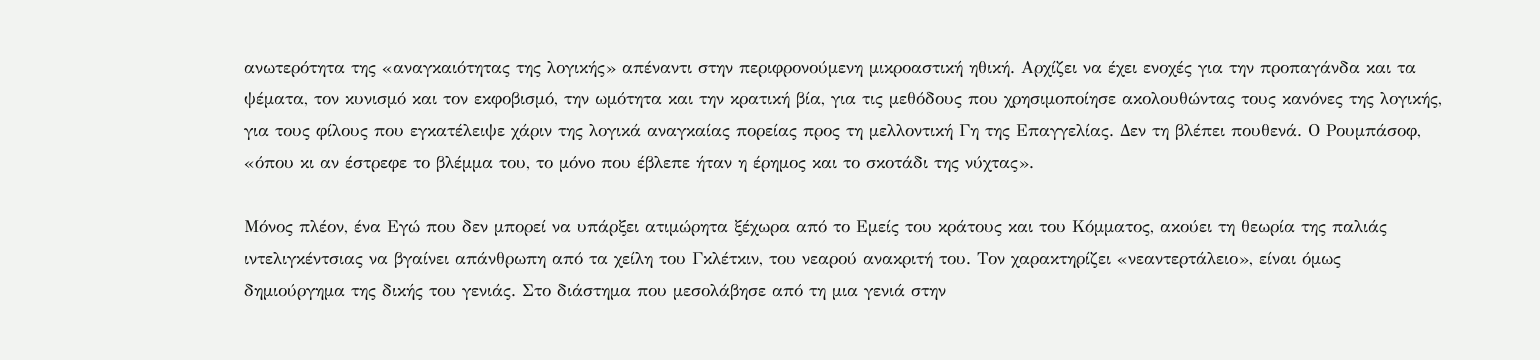ανωτερότητα της «αναγκαιότητας της λογικής» απέναντι στην περιφρονούμενη μικροαστική ηθική. Αρχίζει να έχει ενοχές για την προπαγάνδα και τα ψέματα, τον κυνισμό και τον εκφοβισμό, την ωμότητα και την κρατική βία, για τις μεθόδους που χρησιμοποίησε ακολουθώντας τους κανόνες της λογικής, για τους φίλους που εγκατέλειψε χάριν της λογικά αναγκαίας πορείας προς τη μελλοντική Γη της Επαγγελίας. Δεν τη βλέπει πουθενά. Ο Ρουμπάσοφ, «όπου κι αν έστρεφε το βλέμμα του, το μόνο που έβλεπε ήταν η έρημος και το σκοτάδι της νύχτας».

Μόνος πλέον, ένα Εγώ που δεν μπορεί να υπάρξει ατιμώρητα ξέχωρα από το Εμείς του κράτους και του Κόμματος, ακούει τη θεωρία της παλιάς ιντελιγκέντσιας να βγαίνει απάνθρωπη από τα χείλη του Γκλέτκιν, του νεαρού ανακριτή του. Τον χαρακτηρίζει «νεαντερτάλειο», είναι όμως δημιούργημα της δικής του γενιάς. Στο διάστημα που μεσολάβησε από τη μια γενιά στην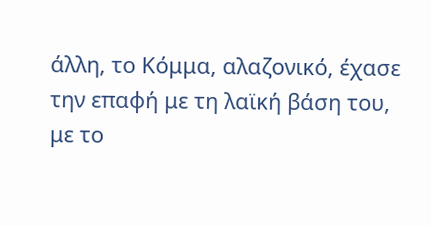άλλη, το Κόμμα, αλαζονικό, έχασε την επαφή με τη λαϊκή βάση του, με το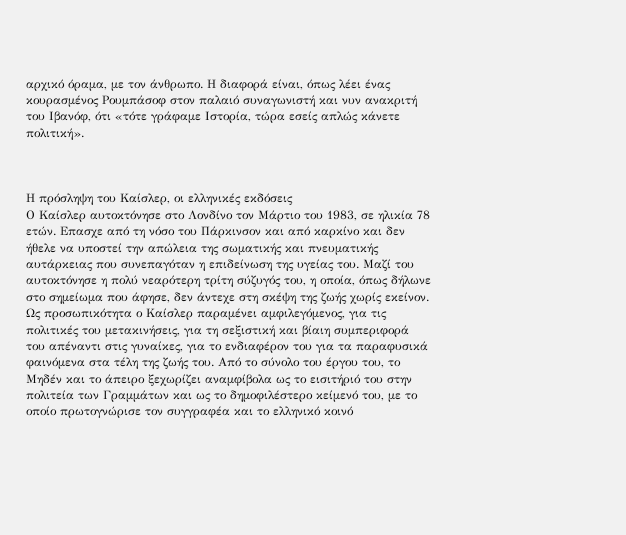αρχικό όραμα, με τον άνθρωπο. Η διαφορά είναι, όπως λέει ένας κουρασμένος Ρουμπάσοφ στον παλαιό συναγωνιστή και νυν ανακριτή του Ιβανόφ, ότι «τότε γράφαμε Ιστορία, τώρα εσείς απλώς κάνετε πολιτική».



Η πρόσληψη του Καίσλερ, οι ελληνικές εκδόσεις
Ο Καίσλερ αυτοκτόνησε στο Λονδίνο τον Μάρτιο του 1983, σε ηλικία 78 ετών. Επασχε από τη νόσο του Πάρκινσον και από καρκίνο και δεν ήθελε να υποστεί την απώλεια της σωματικής και πνευματικής αυτάρκειας που συνεπαγόταν η επιδείνωση της υγείας του. Μαζί του αυτοκτόνησε η πολύ νεαρότερη τρίτη σύζυγός του, η οποία, όπως δήλωνε στο σημείωμα που άφησε, δεν άντεχε στη σκέψη της ζωής χωρίς εκείνον. Ως προσωπικότητα ο Καίσλερ παραμένει αμφιλεγόμενος, για τις πολιτικές του μετακινήσεις, για τη σεξιστική και βίαιη συμπεριφορά του απέναντι στις γυναίκες, για το ενδιαφέρον του για τα παραφυσικά φαινόμενα στα τέλη της ζωής του. Από το σύνολο του έργου του, το Μηδέν και το άπειρο ξεχωρίζει αναμφίβολα ως το εισιτήριό του στην πολιτεία των Γραμμάτων και ως το δημοφιλέστερο κείμενό του, με το οποίο πρωτογνώρισε τον συγγραφέα και το ελληνικό κοινό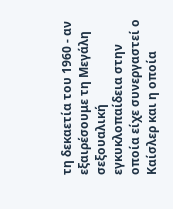τη δεκαετία του 1960 - αν εξαιρέσουμε τη Μεγάλη σεξουαλική εγκυκλοπαίδεια στην οποία είχε συνεργαστεί ο Καίσλερ και η οποία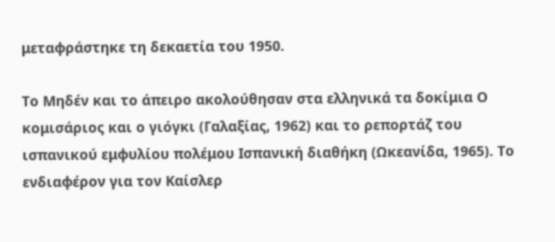μεταφράστηκε τη δεκαετία του 1950.

Το Μηδέν και το άπειρο ακολούθησαν στα ελληνικά τα δοκίμια Ο κομισάριος και ο γιόγκι (Γαλαξίας, 1962) και το ρεπορτάζ του ισπανικού εμφυλίου πολέμου Ισπανική διαθήκη (Ωκεανίδα, 1965). Το ενδιαφέρον για τον Καίσλερ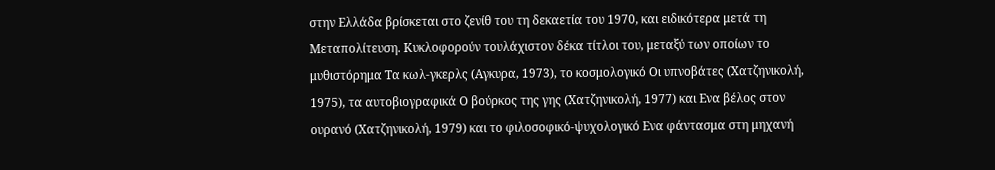στην Ελλάδα βρίσκεται στο ζενίθ του τη δεκαετία του 1970, και ειδικότερα μετά τη Μεταπολίτευση. Κυκλοφορούν τουλάχιστον δέκα τίτλοι του, μεταξύ των οποίων το μυθιστόρημα Τα κωλ-γκερλς (Αγκυρα, 1973), το κοσμολογικό Οι υπνοβάτες (Χατζηνικολή, 1975), τα αυτοβιογραφικά Ο βούρκος της γης (Χατζηνικολή, 1977) και Ενα βέλος στον ουρανό (Χατζηνικολή, 1979) και το φιλοσοφικό-ψυχολογικό Ενα φάντασμα στη μηχανή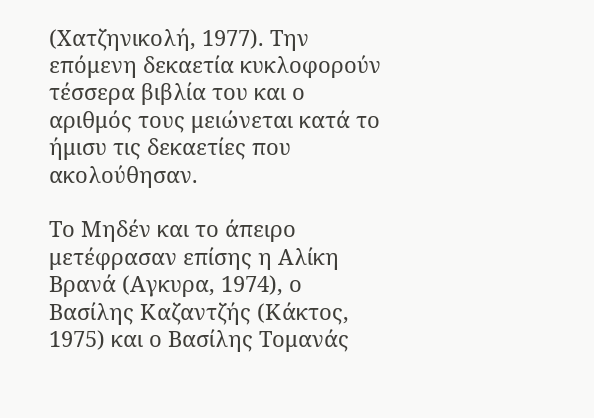(Χατζηνικολή, 1977). Την επόμενη δεκαετία κυκλοφορούν τέσσερα βιβλία του και ο αριθμός τους μειώνεται κατά το ήμισυ τις δεκαετίες που ακολούθησαν.

Το Μηδέν και το άπειρο μετέφρασαν επίσης η Αλίκη Βρανά (Αγκυρα, 1974), ο Βασίλης Καζαντζής (Κάκτος, 1975) και ο Βασίλης Τομανάς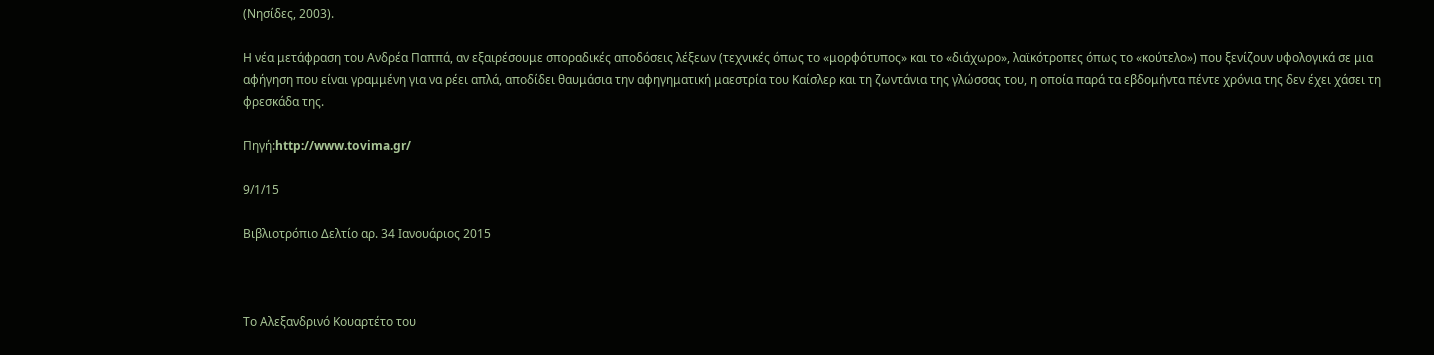(Νησίδες, 2003).

Η νέα μετάφραση του Ανδρέα Παππά, αν εξαιρέσουμε σποραδικές αποδόσεις λέξεων (τεχνικές όπως το «μορφότυπος» και το «διάχωρο», λαϊκότροπες όπως το «κούτελο») που ξενίζουν υφολογικά σε μια αφήγηση που είναι γραμμένη για να ρέει απλά, αποδίδει θαυμάσια την αφηγηματική μαεστρία του Καίσλερ και τη ζωντάνια της γλώσσας του, η οποία παρά τα εβδομήντα πέντε χρόνια της δεν έχει χάσει τη φρεσκάδα της.

Πηγή:http://www.tovima.gr/

9/1/15

Βιβλιοτρόπιο Δελτίο αρ. 34 Ιανουάριος 2015



Το Αλεξανδρινό Κουαρτέτο του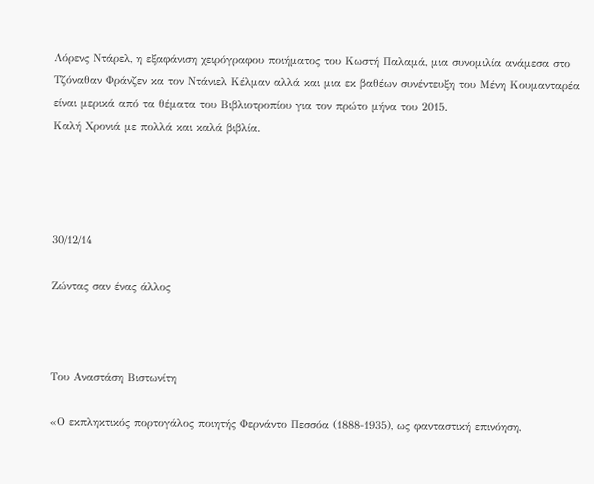Λόρενς Ντάρελ, η εξαφάνιση χειρόγραφου ποιήματος του Κωστή Παλαμά, μια συνομιλία ανάμεσα στο Τζόναθαν Φράνζεν κα τον Ντάνιελ Κέλμαν αλλά και μια εκ βαθέων συνέντευξη του Μένη Κουμανταρέα είναι μερικά από τα θέματα του Βιβλιοτροπίου για τον πρώτο μήνα του 2015.
Καλή Χρονιά με πολλά και καλά βιβλία.




30/12/14

Ζώντας σαν ένας άλλος



Του Αναστάση Βιστωνίτη

«Ο εκπληκτικός πορτογάλος ποιητής Φερνάντο Πεσσόα (1888-1935), ως φανταστική επινόηση,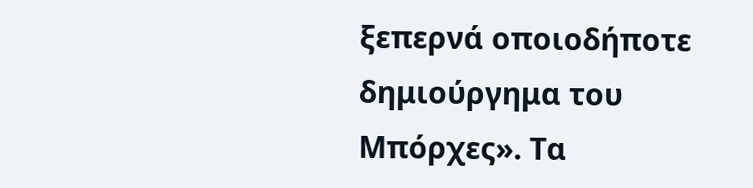ξεπερνά οποιοδήποτε δημιούργημα του Μπόρχες». Τα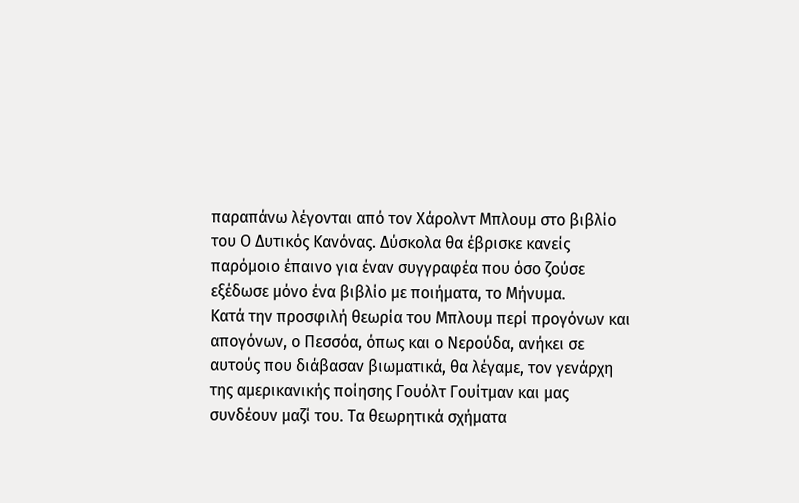παραπάνω λέγονται από τον Χάρολντ Μπλουμ στο βιβλίο του Ο Δυτικός Κανόνας. Δύσκολα θα έβρισκε κανείς παρόμοιο έπαινο για έναν συγγραφέα που όσο ζούσε εξέδωσε μόνο ένα βιβλίο με ποιήματα, το Μήνυμα.
Κατά την προσφιλή θεωρία του Μπλουμ περί προγόνων και απογόνων, ο Πεσσόα, όπως και ο Νερούδα, ανήκει σε αυτούς που διάβασαν βιωματικά, θα λέγαμε, τον γενάρχη της αμερικανικής ποίησης Γουόλτ Γουίτμαν και μας συνδέουν μαζί του. Τα θεωρητικά σχήματα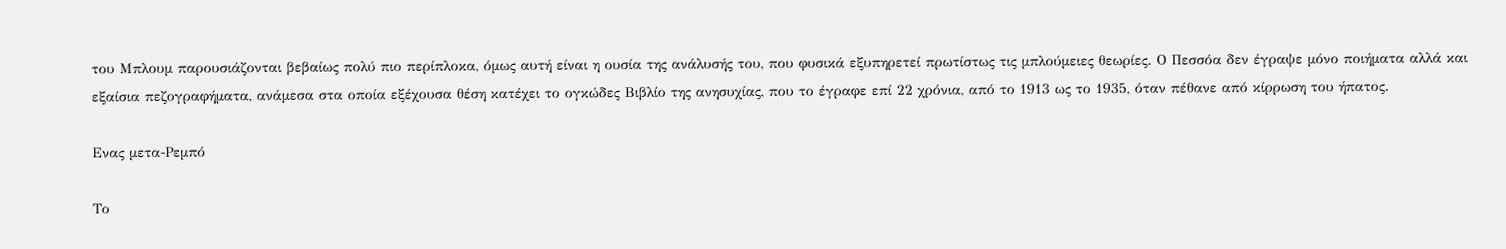του Μπλουμ παρουσιάζονται βεβαίως πολύ πιο περίπλοκα, όμως αυτή είναι η ουσία της ανάλυσής του, που φυσικά εξυπηρετεί πρωτίστως τις μπλούμειες θεωρίες. Ο Πεσσόα δεν έγραψε μόνο ποιήματα αλλά και εξαίσια πεζογραφήματα, ανάμεσα στα οποία εξέχουσα θέση κατέχει το ογκώδες Βιβλίο της ανησυχίας, που το έγραφε επί 22 χρόνια, από το 1913 ως το 1935, όταν πέθανε από κίρρωση του ήπατος.

Ενας μετα-Ρεμπό

Το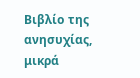Βιβλίο της ανησυχίας, μικρά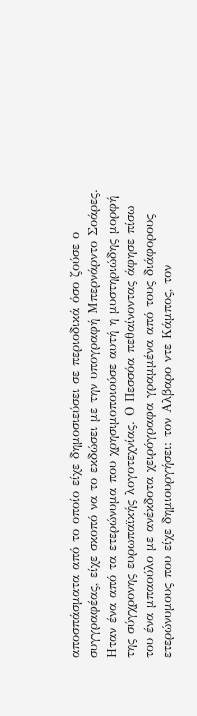αποσπάσματα από το οποίο είχε δημοσιεύσει σε περιοδικά όσο ζούσε ο συγγραφέας, είχε σκοπό να το εκδώσει με την υπογραφή Μπερνάρντο Σοάρες. Ηταν ένα από τα ετερώνυμα που χρησιμοποιούσε αυτή η μυστηριώδης μορφή της σύγχρονης ευρωπαϊκής λογοτεχνίας. Ο Πεσσόα πεθαίνοντας άφησε πίσω του ένα μπαούλο με ανέκδοτα χειρόγραφα γραμμένα από τους διάφορους ετερώνυμους που είχε δημιουργήσει: τον Αλβαρο ντε Κάμπος, τον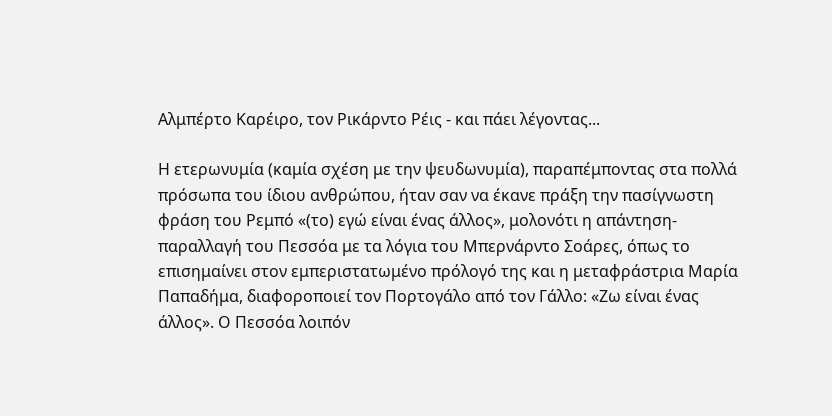Αλμπέρτο Καρέιρο, τον Ρικάρντο Ρέις - και πάει λέγοντας...

Η ετερωνυμία (καμία σχέση με την ψευδωνυμία), παραπέμποντας στα πολλά πρόσωπα του ίδιου ανθρώπου, ήταν σαν να έκανε πράξη την πασίγνωστη φράση του Ρεμπό «(το) εγώ είναι ένας άλλος», μολονότι η απάντηση-παραλλαγή του Πεσσόα με τα λόγια του Μπερνάρντο Σοάρες, όπως το επισημαίνει στον εμπεριστατωμένο πρόλογό της και η μεταφράστρια Μαρία Παπαδήμα, διαφοροποιεί τον Πορτογάλο από τον Γάλλο: «Ζω είναι ένας άλλος». Ο Πεσσόα λοιπόν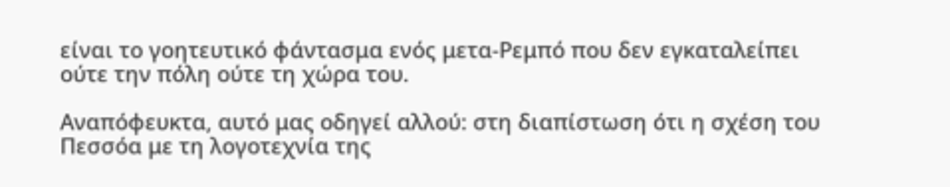είναι το γοητευτικό φάντασμα ενός μετα-Ρεμπό που δεν εγκαταλείπει ούτε την πόλη ούτε τη χώρα του.

Αναπόφευκτα, αυτό μας οδηγεί αλλού: στη διαπίστωση ότι η σχέση του Πεσσόα με τη λογοτεχνία της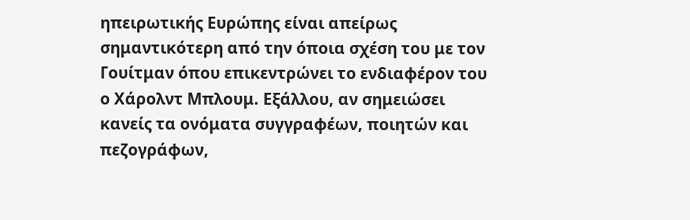ηπειρωτικής Ευρώπης είναι απείρως σημαντικότερη από την όποια σχέση του με τον Γουίτμαν όπου επικεντρώνει το ενδιαφέρον του ο Χάρολντ Μπλουμ. Εξάλλου, αν σημειώσει κανείς τα ονόματα συγγραφέων, ποιητών και πεζογράφων,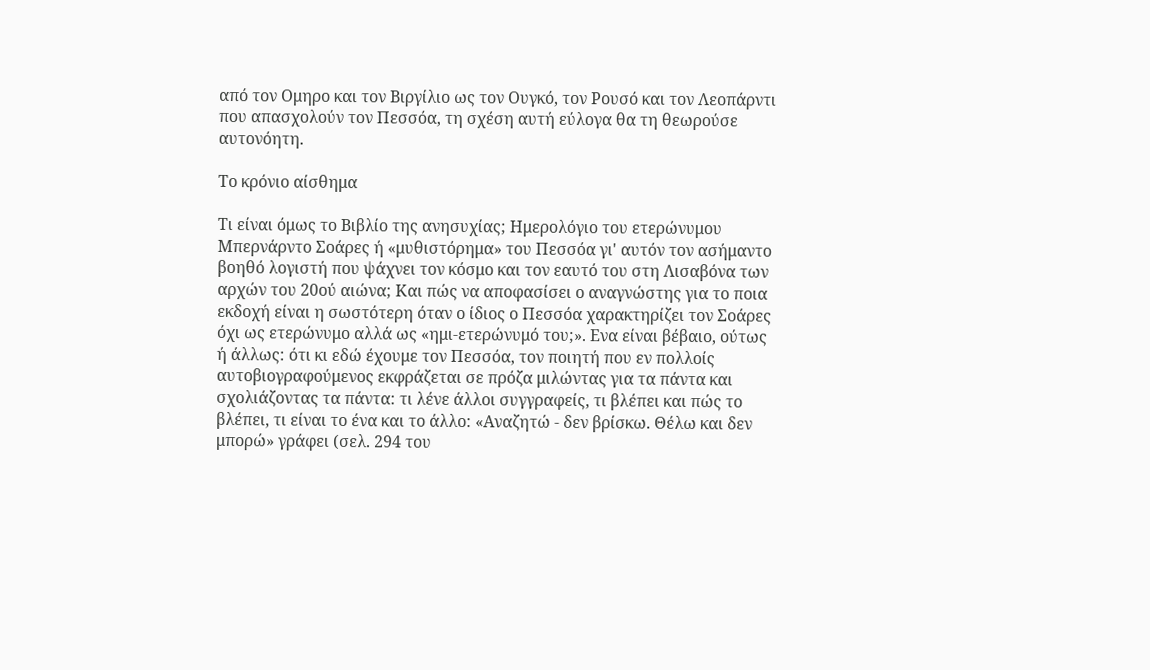από τον Ομηρο και τον Βιργίλιο ως τον Ουγκό, τον Ρουσό και τον Λεοπάρντι που απασχολούν τον Πεσσόα, τη σχέση αυτή εύλογα θα τη θεωρούσε αυτονόητη.

Το κρόνιο αίσθημα

Τι είναι όμως το Βιβλίο της ανησυχίας; Ημερολόγιο του ετερώνυμου Μπερνάρντο Σοάρες ή «μυθιστόρημα» του Πεσσόα γι' αυτόν τον ασήμαντο βοηθό λογιστή που ψάχνει τον κόσμο και τον εαυτό του στη Λισαβόνα των αρχών του 20ού αιώνα; Και πώς να αποφασίσει ο αναγνώστης για το ποια εκδοχή είναι η σωστότερη όταν ο ίδιος ο Πεσσόα χαρακτηρίζει τον Σοάρες όχι ως ετερώνυμο αλλά ως «ημι-ετερώνυμό του;». Ενα είναι βέβαιο, ούτως ή άλλως: ότι κι εδώ έχουμε τον Πεσσόα, τον ποιητή που εν πολλοίς αυτοβιογραφούμενος εκφράζεται σε πρόζα μιλώντας για τα πάντα και σχολιάζοντας τα πάντα: τι λένε άλλοι συγγραφείς, τι βλέπει και πώς το βλέπει, τι είναι το ένα και το άλλο: «Αναζητώ - δεν βρίσκω. Θέλω και δεν μπορώ» γράφει (σελ. 294 του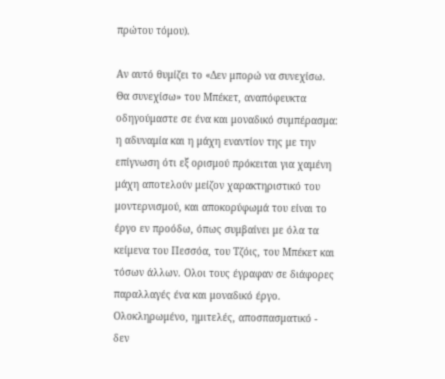πρώτου τόμου).

Αν αυτό θυμίζει το «Δεν μπορώ να συνεχίσω. Θα συνεχίσω» του Μπέκετ, αναπόφευκτα οδηγούμαστε σε ένα και μοναδικό συμπέρασμα: η αδυναμία και η μάχη εναντίον της με την επίγνωση ότι εξ ορισμού πρόκειται για χαμένη μάχη αποτελούν μείζον χαρακτηριστικό του μοντερνισμού, και αποκορύφωμά του είναι το έργο εν προόδω, όπως συμβαίνει με όλα τα κείμενα του Πεσσόα, του Τζόις, του Μπέκετ και τόσων άλλων. Ολοι τους έγραφαν σε διάφορες παραλλαγές ένα και μοναδικό έργο. Ολοκληρωμένο, ημιτελές, αποσπασματικό - δεν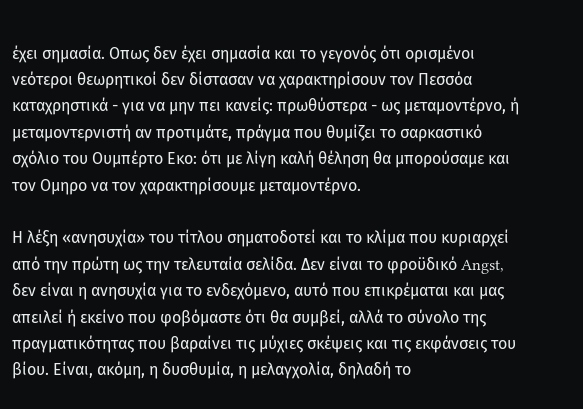έχει σημασία. Οπως δεν έχει σημασία και το γεγονός ότι ορισμένοι νεότεροι θεωρητικοί δεν δίστασαν να χαρακτηρίσουν τον Πεσσόα καταχρηστικά - για να μην πει κανείς: πρωθύστερα - ως μεταμοντέρνο, ή μεταμοντερνιστή αν προτιμάτε, πράγμα που θυμίζει το σαρκαστικό σχόλιο του Ουμπέρτο Εκο: ότι με λίγη καλή θέληση θα μπορούσαμε και τον Ομηρο να τον χαρακτηρίσουμε μεταμοντέρνο.

Η λέξη «ανησυχία» του τίτλου σηματοδοτεί και το κλίμα που κυριαρχεί από την πρώτη ως την τελευταία σελίδα. Δεν είναι το φροϋδικό Angst, δεν είναι η ανησυχία για το ενδεχόμενο, αυτό που επικρέμαται και μας απειλεί ή εκείνο που φοβόμαστε ότι θα συμβεί, αλλά το σύνολο της πραγματικότητας που βαραίνει τις μύχιες σκέψεις και τις εκφάνσεις του βίου. Είναι, ακόμη, η δυσθυμία, η μελαγχολία, δηλαδή το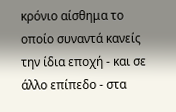κρόνιο αίσθημα το οποίο συναντά κανείς την ίδια εποχή - και σε άλλο επίπεδο - στα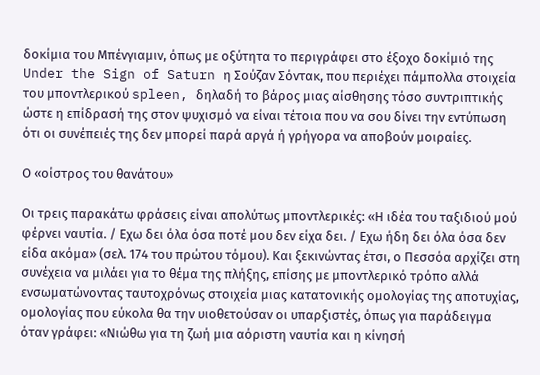δοκίμια του Μπένγιαμιν, όπως με οξύτητα το περιγράφει στο έξοχο δοκίμιό της Under the Sign of Saturn η Σούζαν Σόντακ, που περιέχει πάμπολλα στοιχεία του μποντλερικού spleen, δηλαδή το βάρος μιας αίσθησης τόσο συντριπτικής ώστε η επίδρασή της στον ψυχισμό να είναι τέτοια που να σου δίνει την εντύπωση ότι οι συνέπειές της δεν μπορεί παρά αργά ή γρήγορα να αποβούν μοιραίες.

Ο «οίστρος του θανάτου»

Οι τρεις παρακάτω φράσεις είναι απολύτως μποντλερικές: «Η ιδέα του ταξιδιού μού φέρνει ναυτία. / Εχω δει όλα όσα ποτέ μου δεν είχα δει. / Εχω ήδη δει όλα όσα δεν είδα ακόμα» (σελ. 174 του πρώτου τόμου). Και ξεκινώντας έτσι, ο Πεσσόα αρχίζει στη συνέχεια να μιλάει για το θέμα της πλήξης, επίσης με μποντλερικό τρόπο αλλά ενσωματώνοντας ταυτοχρόνως στοιχεία μιας κατατονικής ομολογίας της αποτυχίας, ομολογίας που εύκολα θα την υιοθετούσαν οι υπαρξιστές, όπως για παράδειγμα όταν γράφει: «Νιώθω για τη ζωή μια αόριστη ναυτία και η κίνησή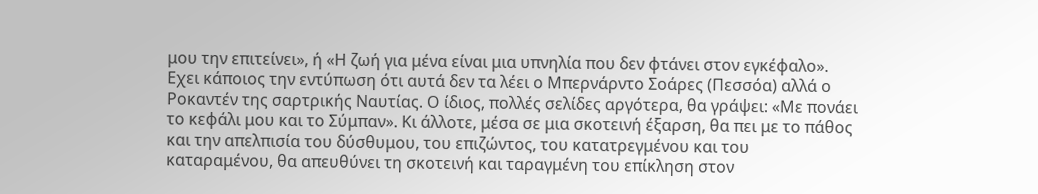μου την επιτείνει», ή «Η ζωή για μένα είναι μια υπνηλία που δεν φτάνει στον εγκέφαλο». Εχει κάποιος την εντύπωση ότι αυτά δεν τα λέει ο Μπερνάρντο Σοάρες (Πεσσόα) αλλά ο Ροκαντέν της σαρτρικής Ναυτίας. Ο ίδιος, πολλές σελίδες αργότερα, θα γράψει: «Με πονάει το κεφάλι μου και το Σύμπαν». Κι άλλοτε, μέσα σε μια σκοτεινή έξαρση, θα πει με το πάθος και την απελπισία του δύσθυμου, του επιζώντος, του κατατρεγμένου και του καταραμένου, θα απευθύνει τη σκοτεινή και ταραγμένη του επίκληση στον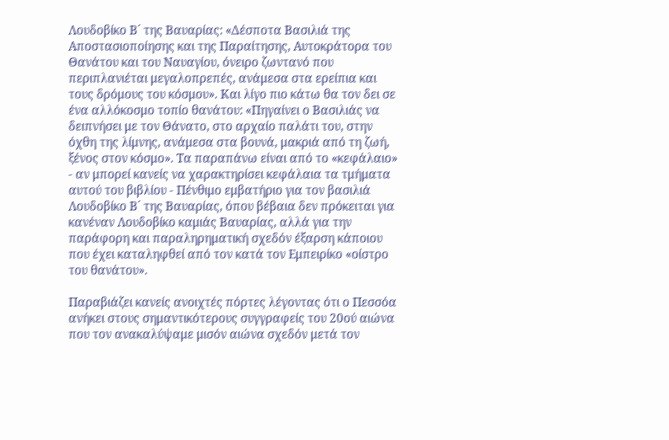Λουδοβίκο Β´ της Βαυαρίας: «Δέσποτα Βασιλιά της Αποστασιοποίησης και της Παραίτησης, Αυτοκράτορα του Θανάτου και του Ναυαγίου, όνειρο ζωντανό που περιπλανιέται μεγαλοπρεπές, ανάμεσα στα ερείπια και τους δρόμους του κόσμου». Και λίγο πιο κάτω θα τον δει σε ένα αλλόκοσμο τοπίο θανάτου: «Πηγαίνει ο Βασιλιάς να δειπνήσει με τον Θάνατο, στο αρχαίο παλάτι του, στην όχθη της λίμνης, ανάμεσα στα βουνά, μακριά από τη ζωή, ξένος στον κόσμο». Τα παραπάνω είναι από το «κεφάλαιο» - αν μπορεί κανείς να χαρακτηρίσει κεφάλαια τα τμήματα αυτού του βιβλίου - Πένθιμο εμβατήριο για τον βασιλιά Λουδοβίκο Β´ της Βαυαρίας, όπου βέβαια δεν πρόκειται για κανέναν Λουδοβίκο καμιάς Βαυαρίας, αλλά για την παράφορη και παραληρηματική σχεδόν έξαρση κάποιου που έχει καταληφθεί από τον κατά τον Εμπειρίκο «οίστρο του θανάτου».

Παραβιάζει κανείς ανοιχτές πόρτες λέγοντας ότι ο Πεσσόα ανήκει στους σημαντικότερους συγγραφείς του 20ού αιώνα που τον ανακαλύψαμε μισόν αιώνα σχεδόν μετά τον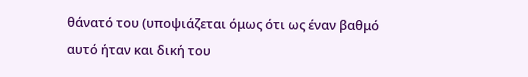θάνατό του (υποψιάζεται όμως ότι ως έναν βαθμό αυτό ήταν και δική του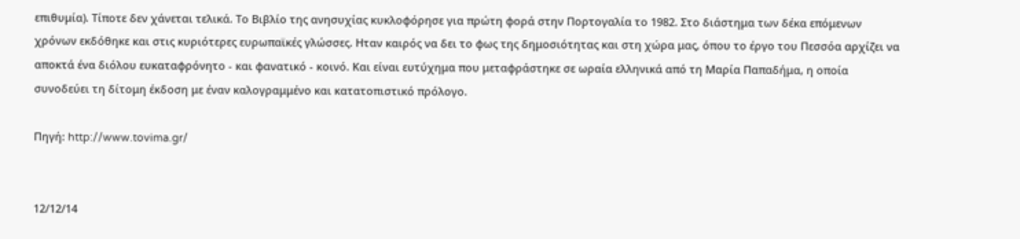επιθυμία). Τίποτε δεν χάνεται τελικά. Το Βιβλίο της ανησυχίας κυκλοφόρησε για πρώτη φορά στην Πορτογαλία το 1982. Στο διάστημα των δέκα επόμενων χρόνων εκδόθηκε και στις κυριότερες ευρωπαϊκές γλώσσες. Ηταν καιρός να δει το φως της δημοσιότητας και στη χώρα μας, όπου το έργο του Πεσσόα αρχίζει να αποκτά ένα διόλου ευκαταφρόνητο - και φανατικό - κοινό. Και είναι ευτύχημα που μεταφράστηκε σε ωραία ελληνικά από τη Μαρία Παπαδήμα, η οποία συνοδεύει τη δίτομη έκδοση με έναν καλογραμμένο και κατατοπιστικό πρόλογο.

Πηγή: http://www.tovima.gr/


12/12/14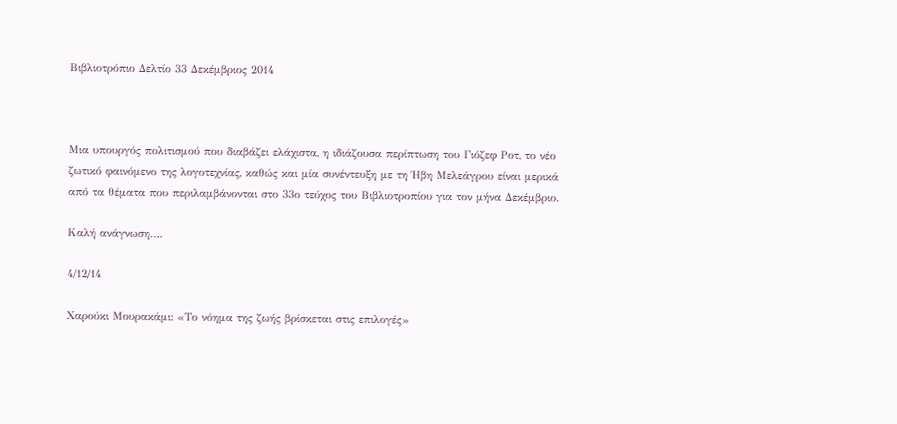Βιβλιοτρόπιο Δελτίο 33 Δεκέμβριος 2014



Μια υπουργός πολιτισμού που διαβάζει ελάχιστα, η ιδιάζουσα περίπτωση του Γιόζεφ Ροτ, το νέο ζωτικό φαινόμενο της λογοτεχνίας, καθώς και μία συνέντευξη με τη Ήβη Μελεάγρου είναι μερικά από τα θέματα που περιλαμβάνονται στο 33ο τεύχος του Βιβλιοτροπίου για τον μήνα Δεκέμβριο.

Καλή ανάγνωση….

4/12/14

Χαρούκι Μουρακάμι: «Το νόημα της ζωής βρίσκεται στις επιλογές»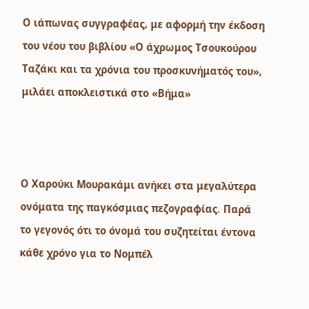Ο ιάπωνας συγγραφέας, με αφορμή την έκδοση του νέου του βιβλίου «Ο άχρωμος Τσουκούρου Ταζάκι και τα χρόνια του προσκυνήματός του», μιλάει αποκλειστικά στο «Βήμα»



Ο Χαρούκι Μουρακάμι ανήκει στα μεγαλύτερα ονόματα της παγκόσμιας πεζογραφίας. Παρά το γεγονός ότι το όνομά του συζητείται έντονα κάθε χρόνο για το Νομπέλ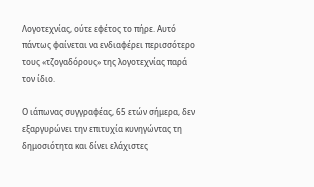Λογοτεχνίας, ούτε εφέτος το πήρε. Αυτό πάντως φαίνεται να ενδιαφέρει περισσότερο τους «τζογαδόρους» της λογοτεχνίας παρά τον ίδιο.

Ο ιάπωνας συγγραφέας, 65 ετών σήμερα, δεν εξαργυρώνει την επιτυχία κυνηγώντας τη δημοσιότητα και δίνει ελάχιστες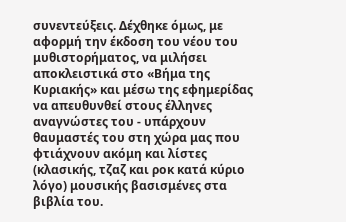συνεντεύξεις. Δέχθηκε όμως, με αφορμή την έκδοση του νέου του μυθιστορήματος, να μιλήσει αποκλειστικά στο «Βήμα της Κυριακής» και μέσω της εφημερίδας να απευθυνθεί στους έλληνες αναγνώστες του - υπάρχουν θαυμαστές του στη χώρα μας που φτιάχνουν ακόμη και λίστες (κλασικής, τζαζ και ροκ κατά κύριο λόγο) μουσικής βασισμένες στα βιβλία του.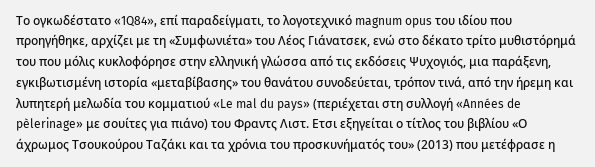Το ογκωδέστατο «1Q84», επί παραδείγματι, το λογοτεχνικό magnum opus του ιδίου που προηγήθηκε, αρχίζει με τη «Συμφωνιέτα» του Λέος Γιάνατσεκ, ενώ στο δέκατο τρίτο μυθιστόρημά του που μόλις κυκλοφόρησε στην ελληνική γλώσσα από τις εκδόσεις Ψυχογιός, μια παράξενη, εγκιβωτισμένη ιστορία «μεταβίβασης» του θανάτου συνοδεύεται, τρόπον τινά, από την ήρεμη και λυπητερή μελωδία του κομματιού «Le mal du pays» (περιέχεται στη συλλογή «Années de pèlerinage» με σουίτες για πιάνο) του Φραντς Λιστ. Ετσι εξηγείται ο τίτλος του βιβλίου «Ο άχρωμος Τσουκούρου Ταζάκι και τα χρόνια του προσκυνήματός του» (2013) που μετέφρασε η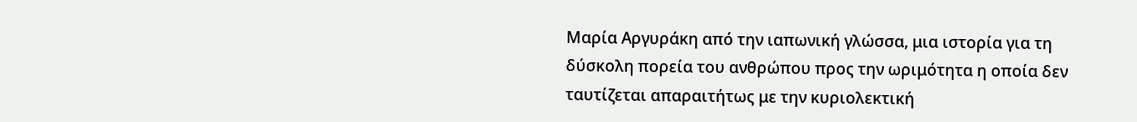Μαρία Αργυράκη από την ιαπωνική γλώσσα, μια ιστορία για τη δύσκολη πορεία του ανθρώπου προς την ωριμότητα η οποία δεν ταυτίζεται απαραιτήτως με την κυριολεκτική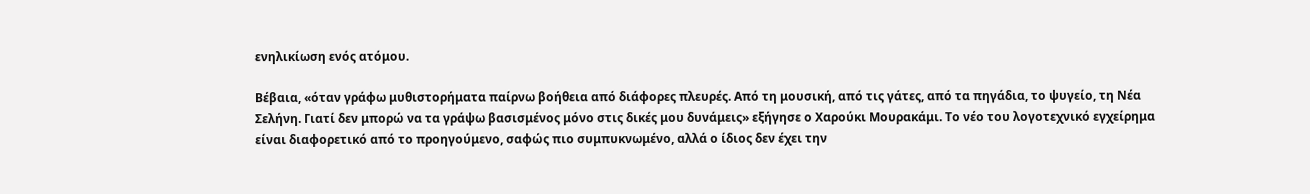ενηλικίωση ενός ατόμου.

Βέβαια, «όταν γράφω μυθιστορήματα παίρνω βοήθεια από διάφορες πλευρές. Από τη μουσική, από τις γάτες, από τα πηγάδια, το ψυγείο, τη Νέα Σελήνη. Γιατί δεν μπορώ να τα γράψω βασισμένος μόνο στις δικές μου δυνάμεις» εξήγησε ο Χαρούκι Μουρακάμι. Το νέο του λογοτεχνικό εγχείρημα είναι διαφορετικό από το προηγούμενο, σαφώς πιο συμπυκνωμένο, αλλά ο ίδιος δεν έχει την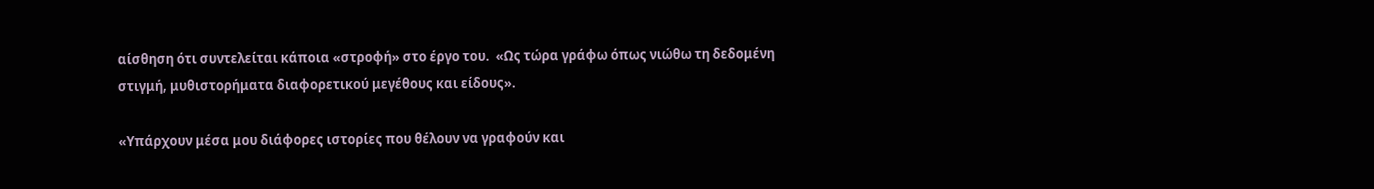αίσθηση ότι συντελείται κάποια «στροφή» στο έργο του.  «Ως τώρα γράφω όπως νιώθω τη δεδομένη στιγμή, μυθιστορήματα διαφορετικού μεγέθους και είδους».

«Υπάρχουν μέσα μου διάφορες ιστορίες που θέλουν να γραφούν και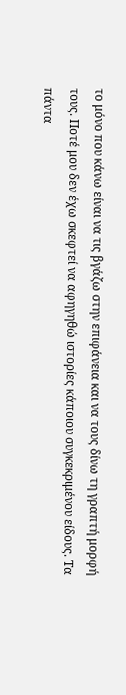το μόνο που κάνω είναι να τις βγάζω στην επιφάνεια και να τους δίνω τη γραπτή μορφή τους. Ποτέ μου δεν έχω σκεφτεί να αφηγηθώ ιστορίες κάποιου συγκεκριμένου είδους. Τα πάντα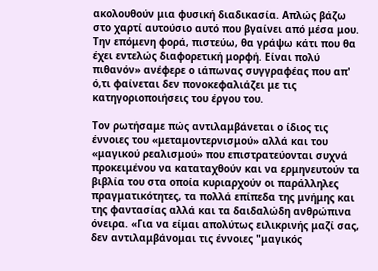ακολουθούν μια φυσική διαδικασία. Απλώς βάζω στο χαρτί αυτούσιο αυτό που βγαίνει από μέσα μου. Την επόμενη φορά, πιστεύω, θα γράψω κάτι που θα έχει εντελώς διαφορετική μορφή. Είναι πολύ πιθανόν» ανέφερε ο ιάπωνας συγγραφέας που απ' ό,τι φαίνεται δεν πονοκεφαλιάζει με τις κατηγοριοποιήσεις του έργου του.

Τον ρωτήσαμε πώς αντιλαμβάνεται ο ίδιος τις έννοιες του «μεταμοντερνισμού» αλλά και του «μαγικού ρεαλισμού» που επιστρατεύονται συχνά προκειμένου να καταταχθούν και να ερμηνευτούν τα βιβλία του στα οποία κυριαρχούν οι παράλληλες πραγματικότητες, τα πολλά επίπεδα της μνήμης και της φαντασίας αλλά και τα δαιδαλώδη ανθρώπινα όνειρα. «Για να είμαι απολύτως ειλικρινής μαζί σας, δεν αντιλαμβάνομαι τις έννοιες "μαγικός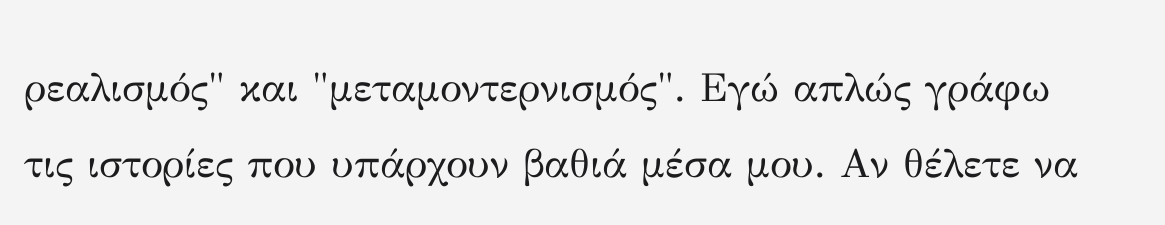ρεαλισμός" και "μεταμοντερνισμός". Εγώ απλώς γράφω τις ιστορίες που υπάρχουν βαθιά μέσα μου. Αν θέλετε να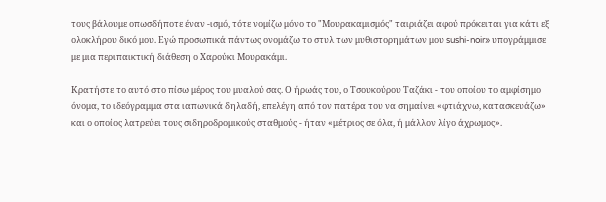τους βάλουμε οπωσδήποτε έναν -ισμό, τότε νομίζω μόνο το "Μουρακαμισμός" ταιριάζει αφού πρόκειται για κάτι εξ ολοκλήρου δικό μου. Εγώ προσωπικά πάντως ονομάζω το στυλ των μυθιστορημάτων μου sushi-noir» υπογράμμισε με μια περιπαικτική διάθεση ο Χαρούκι Μουρακάμι.

Κρατήστε το αυτό στο πίσω μέρος του μυαλού σας. Ο ήρωάς του, ο Τσουκούρου Ταζάκι - του οποίου το αμφίσημο όνομα, το ιδεόγραμμα στα ιαπωνικά δηλαδή, επελέγη από τον πατέρα του να σημαίνει «φτιάχνω, κατασκευάζω» και ο οποίος λατρεύει τους σιδηροδρομικούς σταθμούς - ήταν «μέτριος σε όλα, ή μάλλον λίγο άχρωμος».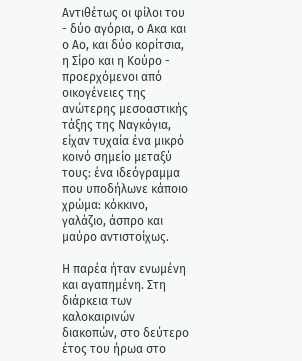Αντιθέτως οι φίλοι του - δύο αγόρια, ο Ακα και ο Αο, και δύο κορίτσια, η Σίρο και η Κούρο - προερχόμενοι από οικογένειες της ανώτερης μεσοαστικής τάξης της Ναγκόγια, είχαν τυχαία ένα μικρό κοινό σημείο μεταξύ τους: ένα ιδεόγραμμα που υποδήλωνε κάποιο χρώμα: κόκκινο, γαλάζιο, άσπρο και μαύρο αντιστοίχως.

Η παρέα ήταν ενωμένη και αγαπημένη. Στη διάρκεια των καλοκαιρινών διακοπών, στο δεύτερο έτος του ήρωα στο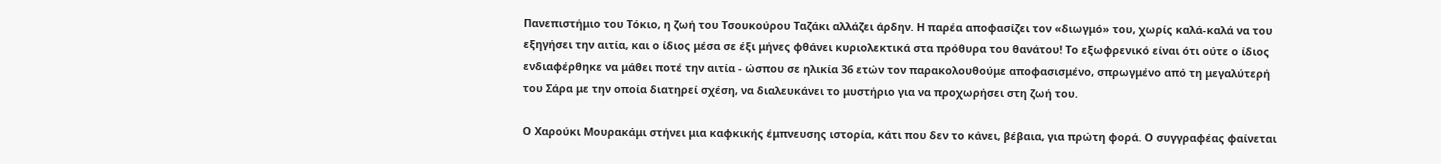Πανεπιστήμιο του Τόκιο, η ζωή του Τσουκούρου Ταζάκι αλλάζει άρδην. Η παρέα αποφασίζει τον «διωγμό» του, χωρίς καλά-καλά να του εξηγήσει την αιτία, και ο ίδιος μέσα σε έξι μήνες φθάνει κυριολεκτικά στα πρόθυρα του θανάτου! Το εξωφρενικό είναι ότι ούτε ο ίδιος ενδιαφέρθηκε να μάθει ποτέ την αιτία - ώσπου σε ηλικία 36 ετών τον παρακολουθούμε αποφασισμένο, σπρωγμένο από τη μεγαλύτερή του Σάρα με την οποία διατηρεί σχέση, να διαλευκάνει το μυστήριο για να προχωρήσει στη ζωή του.

Ο Χαρούκι Μουρακάμι στήνει μια καφκικής έμπνευσης ιστορία, κάτι που δεν το κάνει, βέβαια, για πρώτη φορά. Ο συγγραφέας φαίνεται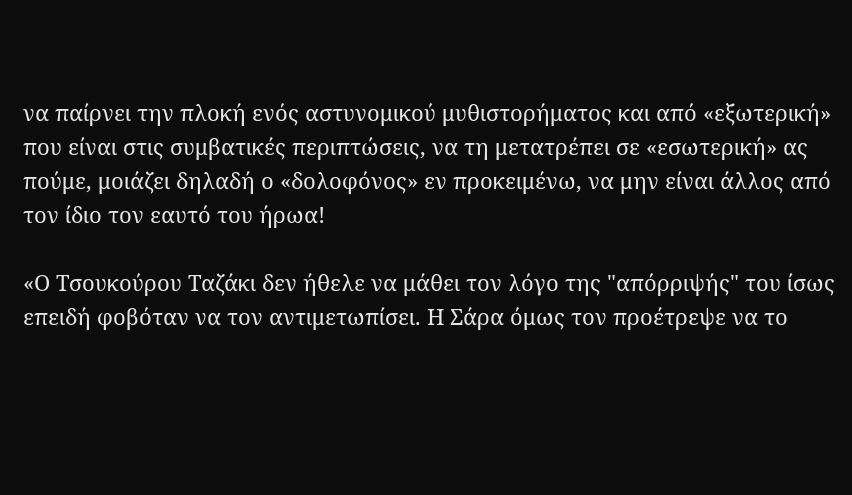να παίρνει την πλοκή ενός αστυνομικού μυθιστορήματος και από «εξωτερική» που είναι στις συμβατικές περιπτώσεις, να τη μετατρέπει σε «εσωτερική» ας πούμε, μοιάζει δηλαδή ο «δολοφόνος» εν προκειμένω, να μην είναι άλλος από τον ίδιο τον εαυτό του ήρωα!

«Ο Τσουκούρου Ταζάκι δεν ήθελε να μάθει τον λόγο της "απόρριψής" του ίσως επειδή φοβόταν να τον αντιμετωπίσει. Η Σάρα όμως τον προέτρεψε να το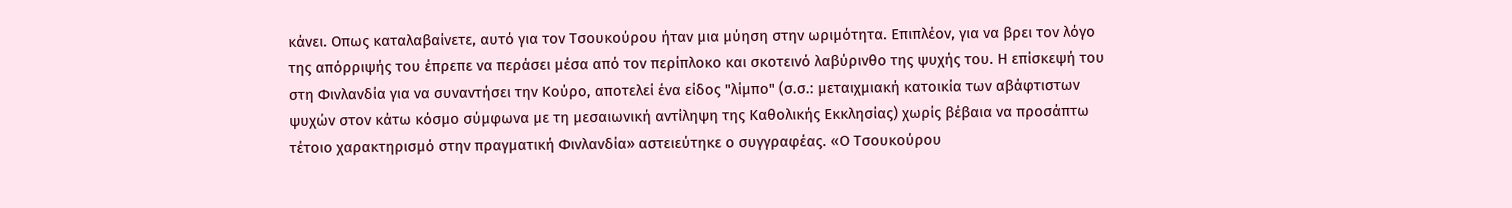κάνει. Οπως καταλαβαίνετε, αυτό για τον Τσουκούρου ήταν μια μύηση στην ωριμότητα. Επιπλέον, για να βρει τον λόγο της απόρριψής του έπρεπε να περάσει μέσα από τον περίπλοκο και σκοτεινό λαβύρινθο της ψυχής του. Η επίσκεψή του στη Φινλανδία για να συναντήσει την Κούρο, αποτελεί ένα είδος "λίμπο" (σ.σ.: μεταιχμιακή κατοικία των αβάφτιστων ψυχών στον κάτω κόσμο σύμφωνα με τη μεσαιωνική αντίληψη της Καθολικής Εκκλησίας) χωρίς βέβαια να προσάπτω τέτοιο χαρακτηρισμό στην πραγματική Φινλανδία» αστειεύτηκε ο συγγραφέας. «Ο Τσουκούρου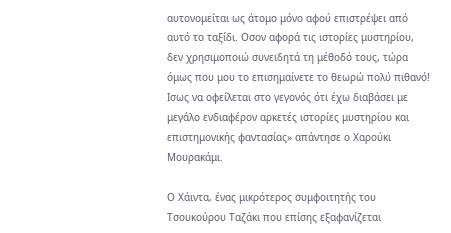αυτονομείται ως άτομο μόνο αφού επιστρέψει από αυτό το ταξίδι. Οσον αφορά τις ιστορίες μυστηρίου, δεν χρησιμοποιώ συνειδητά τη μέθοδό τους, τώρα όμως που μου το επισημαίνετε το θεωρώ πολύ πιθανό! Ισως να οφείλεται στο γεγονός ότι έχω διαβάσει με μεγάλο ενδιαφέρον αρκετές ιστορίες μυστηρίου και επιστημονικής φαντασίας» απάντησε ο Χαρούκι Μουρακάμι.

Ο Χάιντα, ένας μικρότερος συμφοιτητής του Τσουκούρου Ταζάκι που επίσης εξαφανίζεται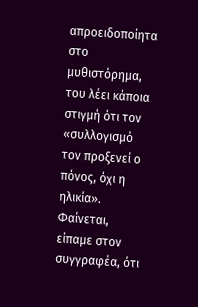απροειδοποίητα στο μυθιστόρημα, του λέει κάποια στιγμή ότι τον «συλλογισμό τον προξενεί ο πόνος, όχι η ηλικία». Φαίνεται, είπαμε στον συγγραφέα, ότι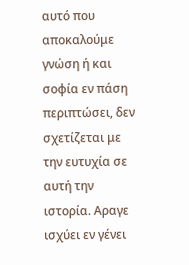αυτό που αποκαλούμε γνώση ή και σοφία εν πάση περιπτώσει, δεν σχετίζεται με την ευτυχία σε αυτή την ιστορία. Αραγε ισχύει εν γένει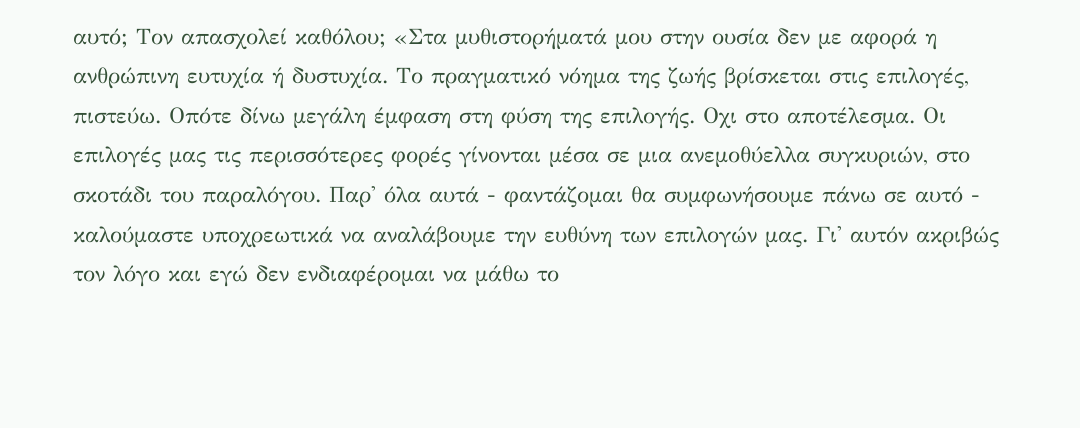αυτό; Τον απασχολεί καθόλου; «Στα μυθιστορήματά μου στην ουσία δεν με αφορά η ανθρώπινη ευτυχία ή δυστυχία. Το πραγματικό νόημα της ζωής βρίσκεται στις επιλογές, πιστεύω. Οπότε δίνω μεγάλη έμφαση στη φύση της επιλογής. Οχι στο αποτέλεσμα. Οι επιλογές μας τις περισσότερες φορές γίνονται μέσα σε μια ανεμοθύελλα συγκυριών, στο σκοτάδι του παραλόγου. Παρ' όλα αυτά - φαντάζομαι θα συμφωνήσουμε πάνω σε αυτό - καλούμαστε υποχρεωτικά να αναλάβουμε την ευθύνη των επιλογών μας. Γι' αυτόν ακριβώς τον λόγο και εγώ δεν ενδιαφέρομαι να μάθω το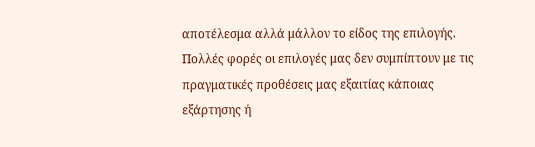αποτέλεσμα αλλά μάλλον το είδος της επιλογής. Πολλές φορές οι επιλογές μας δεν συμπίπτουν με τις πραγματικές προθέσεις μας εξαιτίας κάποιας εξάρτησης ή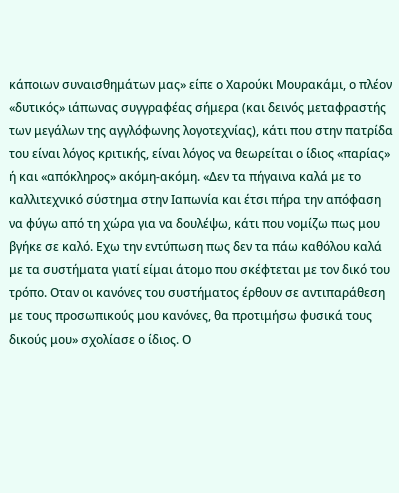κάποιων συναισθημάτων μας» είπε ο Χαρούκι Μουρακάμι, ο πλέον «δυτικός» ιάπωνας συγγραφέας σήμερα (και δεινός μεταφραστής των μεγάλων της αγγλόφωνης λογοτεχνίας), κάτι που στην πατρίδα του είναι λόγος κριτικής, είναι λόγος να θεωρείται ο ίδιος «παρίας» ή και «απόκληρος» ακόμη-ακόμη. «Δεν τα πήγαινα καλά με το καλλιτεχνικό σύστημα στην Ιαπωνία και έτσι πήρα την απόφαση να φύγω από τη χώρα για να δουλέψω, κάτι που νομίζω πως μου βγήκε σε καλό. Εχω την εντύπωση πως δεν τα πάω καθόλου καλά με τα συστήματα γιατί είμαι άτομο που σκέφτεται με τον δικό του τρόπο. Οταν οι κανόνες του συστήματος έρθουν σε αντιπαράθεση με τους προσωπικούς μου κανόνες, θα προτιμήσω φυσικά τους δικούς μου» σχολίασε ο ίδιος. Ο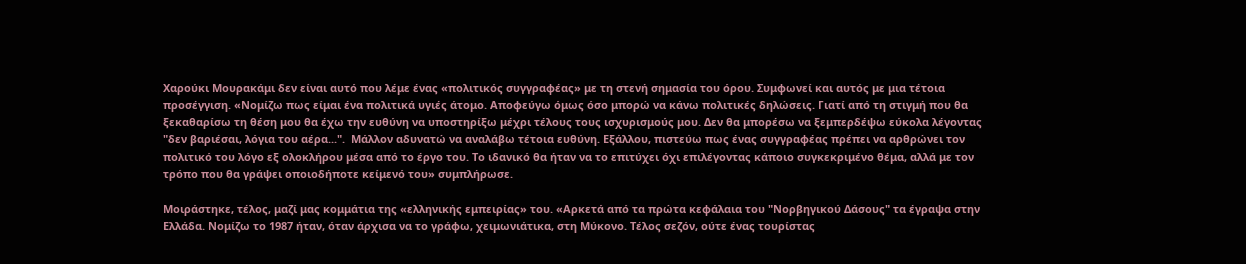Χαρούκι Μουρακάμι δεν είναι αυτό που λέμε ένας «πολιτικός συγγραφέας» με τη στενή σημασία του όρου. Συμφωνεί και αυτός με μια τέτοια προσέγγιση. «Νομίζω πως είμαι ένα πολιτικά υγιές άτομο. Αποφεύγω όμως όσο μπορώ να κάνω πολιτικές δηλώσεις. Γιατί από τη στιγμή που θα ξεκαθαρίσω τη θέση μου θα έχω την ευθύνη να υποστηρίξω μέχρι τέλους τους ισχυρισμούς μου. Δεν θα μπορέσω να ξεμπερδέψω εύκολα λέγοντας "δεν βαριέσαι, λόγια του αέρα...".  Μάλλον αδυνατώ να αναλάβω τέτοια ευθύνη. Εξάλλου, πιστεύω πως ένας συγγραφέας πρέπει να αρθρώνει τον πολιτικό του λόγο εξ ολοκλήρου μέσα από το έργο του. Το ιδανικό θα ήταν να το επιτύχει όχι επιλέγοντας κάποιο συγκεκριμένο θέμα, αλλά με τον τρόπο που θα γράψει οποιοδήποτε κείμενό του» συμπλήρωσε.

Μοιράστηκε, τέλος, μαζί μας κομμάτια της «ελληνικής εμπειρίας» του. «Αρκετά από τα πρώτα κεφάλαια του "Νορβηγικού Δάσους" τα έγραψα στην Ελλάδα. Νομίζω το 1987 ήταν, όταν άρχισα να το γράφω, χειμωνιάτικα, στη Μύκονο. Τέλος σεζόν, ούτε ένας τουρίστας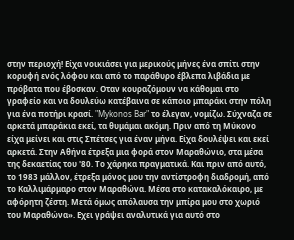στην περιοχή! Είχα νοικιάσει για μερικούς μήνες ένα σπίτι στην κορυφή ενός λόφου και από το παράθυρο έβλεπα λιβάδια με πρόβατα που έβοσκαν. Οταν κουραζόμουν να κάθομαι στο γραφείο και να δουλεύω κατέβαινα σε κάποιο μπαράκι στην πόλη για ένα ποτήρι κρασί. "Mykonos Bar" το έλεγαν, νομίζω. Σύχναζα σε αρκετά μπαράκια εκεί, τα θυμάμαι ακόμη. Πριν από τη Μύκονο είχα μείνει και στις Σπέτσες για έναν μήνα. Είχα δουλέψει και εκεί αρκετά. Στην Αθήνα έτρεξα μια φορά στον Μαραθώνιο, στα μέσα της δεκαετίας του '80. Το χάρηκα πραγματικά. Και πριν από αυτό, το 1983 μάλλον, έτρεξα μόνος μου την αντίστροφη διαδρομή, από το Καλλιμάρμαρο στον Μαραθώνα. Μέσα στο κατακαλόκαιρο, με αφόρητη ζέστη. Μετά όμως απόλαυσα την μπίρα μου στο χωριό του Μαραθώνα». Εχει γράψει αναλυτικά για αυτό στο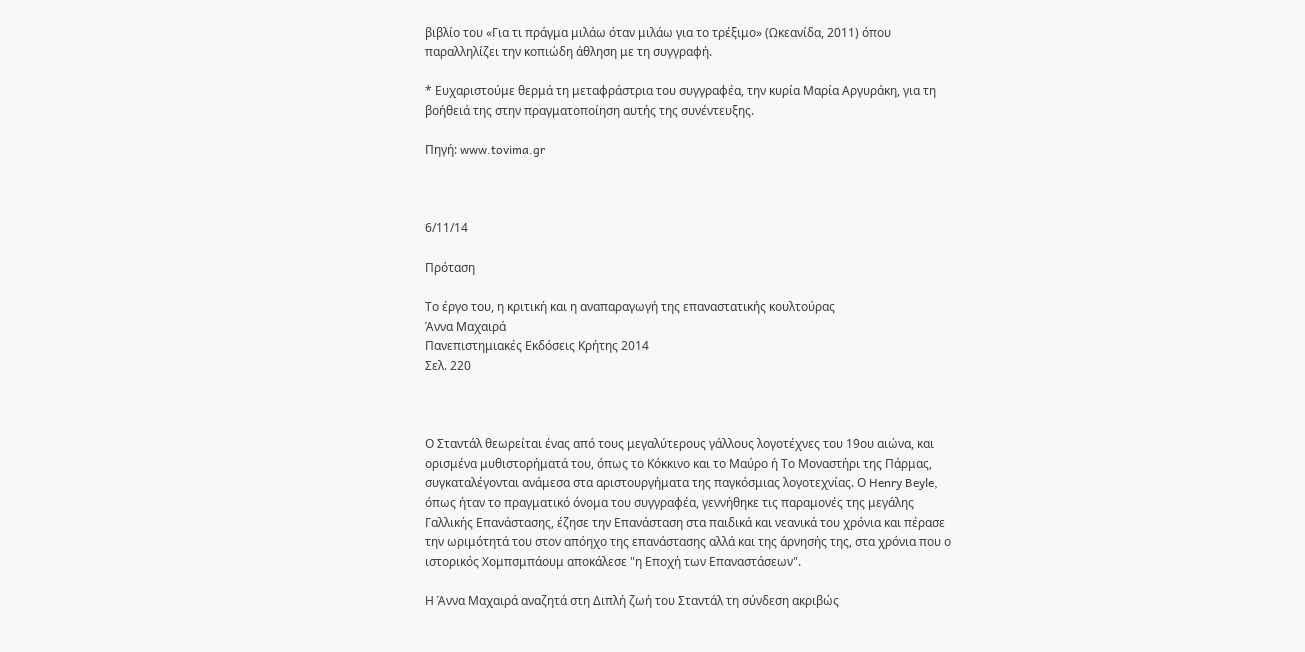βιβλίο του «Για τι πράγμα μιλάω όταν μιλάω για το τρέξιμο» (Ωκεανίδα, 2011) όπου παραλληλίζει την κοπιώδη άθληση με τη συγγραφή.

* Ευχαριστούμε θερμά τη μεταφράστρια του συγγραφέα, την κυρία Μαρία Αργυράκη, για τη βοήθειά της στην πραγματοποίηση αυτής της συνέντευξης.

Πηγή: www.tovima.gr



6/11/14

Πρόταση

Το έργο του, η κριτική και η αναπαραγωγή της επαναστατικής κουλτούρας
Άννα Μαχαιρά
Πανεπιστημιακές Εκδόσεις Κρήτης 2014
Σελ. 220



Ο Σταντάλ θεωρείται ένας από τους μεγαλύτερους γάλλους λογοτέχνες του 19ου αιώνα, και ορισμένα μυθιστορήματά του, όπως το Κόκκινο και το Μαύρο ή Το Μοναστήρι της Πάρμας, συγκαταλέγονται ανάμεσα στα αριστουργήματα της παγκόσμιας λογοτεχνίας. Ο Henry Beyle, όπως ήταν το πραγματικό όνομα του συγγραφέα, γεννήθηκε τις παραμονές της μεγάλης Γαλλικής Επανάστασης, έζησε την Επανάσταση στα παιδικά και νεανικά του χρόνια και πέρασε την ωριμότητά του στον απόηχο της επανάστασης αλλά και της άρνησής της, στα χρόνια που ο ιστορικός Χομπσμπάουμ αποκάλεσε "η Εποχή των Επαναστάσεων".

Η Άννα Μαχαιρά αναζητά στη Διπλή ζωή του Σταντάλ τη σύνδεση ακριβώς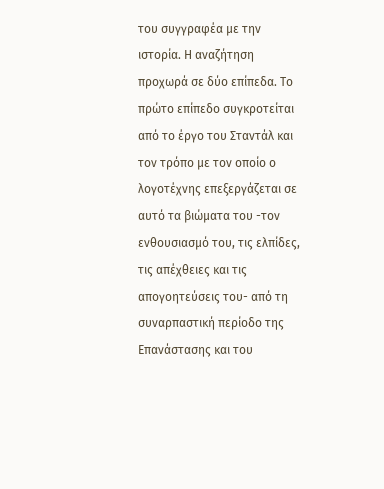του συγγραφέα με την ιστορία. Η αναζήτηση προχωρά σε δύο επίπεδα. Το πρώτο επίπεδο συγκροτείται από το έργο του Σταντάλ και τον τρόπο με τον οποίο ο λογοτέχνης επεξεργάζεται σε αυτό τα βιώματα του -τον ενθουσιασμό του, τις ελπίδες, τις απέχθειες και τις απογοητεύσεις του- από τη συναρπαστική περίοδο της Επανάστασης και του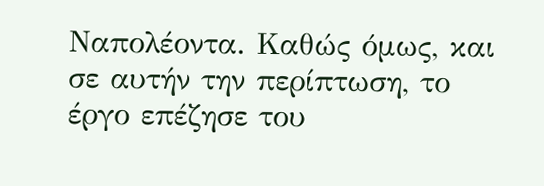Ναπολέοντα. Καθώς όμως, και σε αυτήν την περίπτωση, το έργο επέζησε του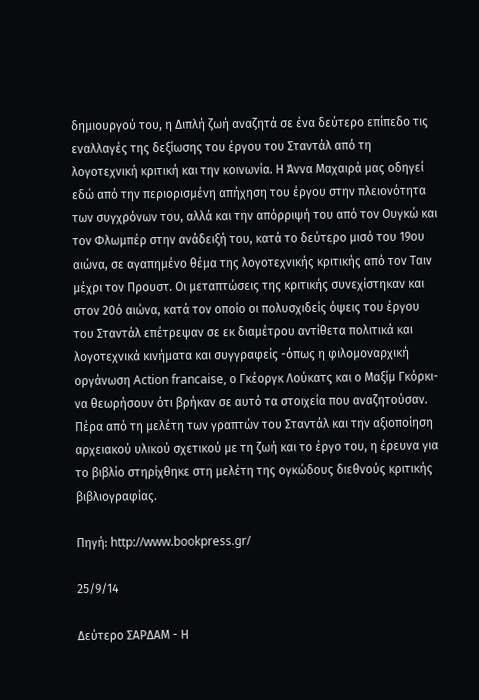δημιουργού του, η Διπλή ζωή αναζητά σε ένα δεύτερο επίπεδο τις εναλλαγές της δεξίωσης του έργου του Σταντάλ από τη λογοτεχνική κριτική και την κοινωνία. Η Άννα Μαχαιρά μας οδηγεί εδώ από την περιορισμένη απήχηση του έργου στην πλειονότητα των συγχρόνων του, αλλά και την απόρριψή του από τον Ουγκώ και τον Φλωμπέρ στην ανάδειξή του, κατά το δεύτερο μισό του 19ου αιώνα, σε αγαπημένο θέμα της λογοτεχνικής κριτικής από τον Ταιν μέχρι τον Προυστ. Οι μεταπτώσεις της κριτικής συνεχίστηκαν και στον 20ό αιώνα, κατά τον οποίο οι πολυσχιδείς όψεις του έργου του Σταντάλ επέτρεψαν σε εκ διαμέτρου αντίθετα πολιτικά και λογοτεχνικά κινήματα και συγγραφείς -όπως η φιλομοναρχική οργάνωση Action francaise, ο Γκέοργκ Λούκατς και ο Μαξίμ Γκόρκι- να θεωρήσουν ότι βρήκαν σε αυτό τα στοιχεία που αναζητούσαν. Πέρα από τη μελέτη των γραπτών του Σταντάλ και την αξιοποίηση αρχειακού υλικού σχετικού με τη ζωή και το έργο του, η έρευνα για το βιβλίο στηρίχθηκε στη μελέτη της ογκώδους διεθνούς κριτικής βιβλιογραφίας.

Πηγή: http://www.bookpress.gr/

25/9/14

Δεύτερο ΣΑΡΔΑΜ - Η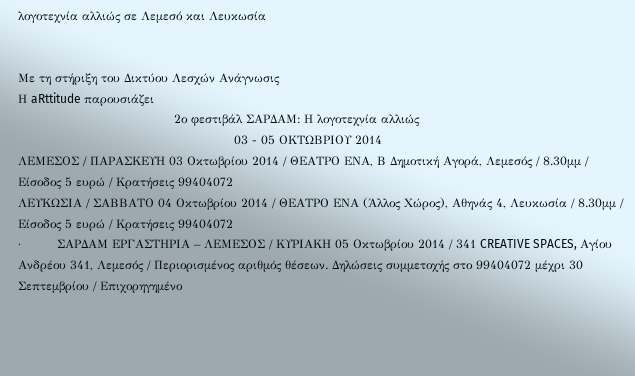λογοτεχνία αλλιώς σε Λεμεσό και Λευκωσία


Με τη στήριξη του Δικτύου Λεσχών Ανάγνωσις
Η aRttitude παρουσιάζει
                                       2ο φεστιβάλ ΣΑΡΔΑΜ: Η λογοτεχνία αλλιώς
                                                      03 - 05 ΟΚΤΩΒΡΙΟΥ 2014
ΛΕΜΕΣΟΣ / ΠΑΡΑΣΚΕΥΗ 03 Οκτωβρίου 2014 / ΘΕΑΤΡΟ ΕΝΑ, Β Δημοτική Αγορά, Λεμεσός / 8.30μμ / Είσοδος 5 ευρώ / Κρατήσεις 99404072
ΛΕΥΚΩΣΙΑ / ΣΑΒΒΑΤΟ 04 Οκτωβρίου 2014 / ΘΕΑΤΡΟ ΕΝΑ (Άλλος Χώρος), Αθηνάς 4, Λευκωσία / 8.30μμ / Είσοδος 5 ευρώ / Κρατήσεις 99404072
·         ΣΑΡΔΑΜ ΕΡΓΑΣΤΗΡΙΑ – ΛΕΜΕΣΟΣ / ΚΥΡΙΑΚΗ 05 Οκτωβρίου 2014 / 341 CREATIVE SPACES, Αγίου Ανδρέου 341, Λεμεσός / Περιορισμένος αριθμός θέσεων. Δηλώσεις συμμετοχής στο 99404072 μέχρι 30 Σεπτεμβρίου / Επιχορηγημένο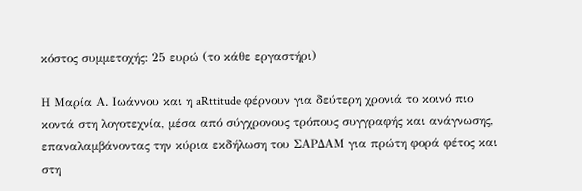κόστος συμμετοχής: 25 ευρώ (το κάθε εργαστήρι)

Η Μαρία Α. Ιωάννου και η aRttitude φέρνουν για δεύτερη χρονιά το κοινό πιο κοντά στη λογοτεχνία, μέσα από σύγχρονους τρόπους συγγραφής και ανάγνωσης, επαναλαμβάνοντας την κύρια εκδήλωση του ΣΑΡΔΑΜ για πρώτη φορά φέτος και στη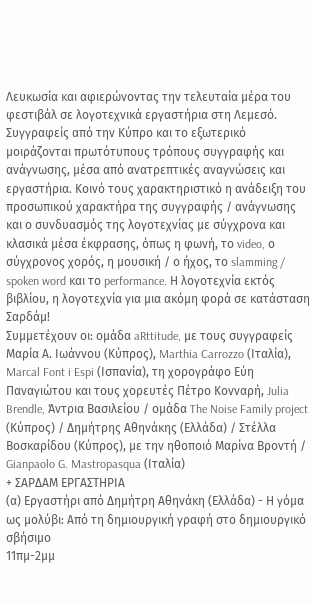Λευκωσία και αφιερώνοντας την τελευταία μέρα του φεστιβάλ σε λογοτεχνικά εργαστήρια στη Λεμεσό. Συγγραφείς από την Κύπρο και το εξωτερικό μοιράζονται πρωτότυπους τρόπους συγγραφής και ανάγνωσης, μέσα από ανατρεπτικές αναγνώσεις και εργαστήρια. Κοινό τους χαρακτηριστικό η ανάδειξη του προσωπικού χαρακτήρα της συγγραφής / ανάγνωσης και ο συνδυασμός της λογοτεχνίας με σύγχρονα και κλασικά μέσα έκφρασης, όπως η φωνή, το video, ο σύγχρονος χορός, η μουσική / ο ήχος, το slamming / spoken word και το performance. Η λογοτεχνία εκτός βιβλίου, η λογοτεχνία για μια ακόμη φορά σε κατάσταση Σαρδάμ!
Συμμετέχουν οι: ομάδα aRttitude, με τους συγγραφείς Μαρία Α. Ιωάννου (Κύπρος), Marthia Carrozzo (Ιταλία), Marcal Font i Espi (Ισπανία), τη χορογράφο Εύη Παναγιώτου και τους χορευτές Πέτρο Κονναρή, Julia Brendle, Άντρια Βασιλείου / ομάδα The Noise Family project (Κύπρος) / Δημήτρης Αθηνάκης (Ελλάδα) / Στέλλα Βοσκαρίδου (Κύπρος), με την ηθοποιό Μαρίνα Βροντή / Gianpaolo G. Mastropasqua (Ιταλία)
+ ΣΑΡΔΑΜ ΕΡΓΑΣΤΗΡΙΑ
(α) Εργαστήρι από Δημήτρη Αθηνάκη (Ελλάδα) - Η γόμα ως μολύβι: Από τη δημιουργική γραφή στο δημιουργικό σβήσιμο
11πμ-2μμ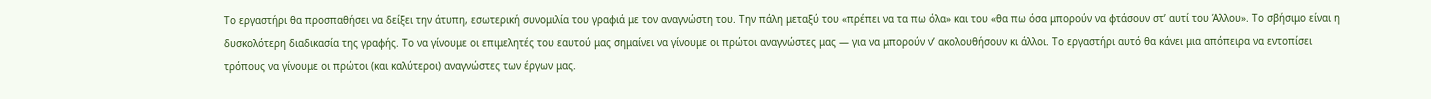Το εργαστήρι θα προσπαθήσει να δείξει την άτυπη, εσωτερική συνομιλία του γραφιά με τον αναγνώστη του. Την πάλη μεταξύ του «πρέπει να τα πω όλα» και του «θα πω όσα μπορούν να φτάσουν στ’ αυτί του Άλλου». Το σβήσιμο είναι η δυσκολότερη διαδικασία της γραφής. Το να γίνουμε οι επιμελητές του εαυτού μας σημαίνει να γίνουμε οι πρώτοι αναγνώστες μας ― για να μπορούν ν’ ακολουθήσουν κι άλλοι. Το εργαστήρι αυτό θα κάνει μια απόπειρα να εντοπίσει τρόπους να γίνουμε οι πρώτοι (και καλύτεροι) αναγνώστες των έργων μας.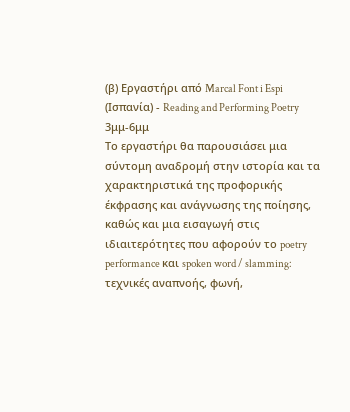(β) Εργαστήρι από Marcal Font i Espi (Ισπανία) - Reading and Performing Poetry
3μμ-6μμ
Το εργαστήρι θα παρουσιάσει μια σύντομη αναδρομή στην ιστορία και τα χαρακτηριστικά της προφορικής έκφρασης και ανάγνωσης της ποίησης, καθώς και μια εισαγωγή στις ιδιαιτερότητες που αφορούν το poetry performance και spoken word / slamming: τεχνικές αναπνοής, φωνή,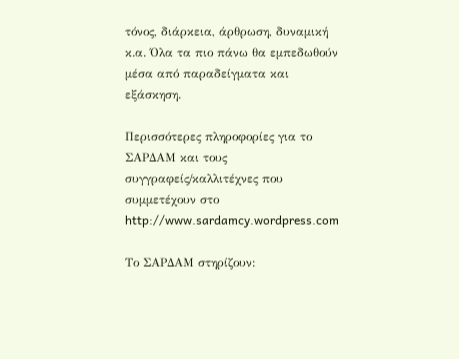τόνος, διάρκεια, άρθρωση, δυναμική κ.α. Όλα τα πιο πάνω θα εμπεδωθούν μέσα από παραδείγματα και εξάσκηση.

Περισσότερες πληροφορίες για το ΣΑΡΔΑΜ και τους συγγραφείς/καλλιτέχνες που συμμετέχουν στο http://www.sardamcy.wordpress.com

Το ΣΑΡΔΑΜ στηρίζουν: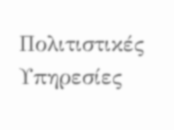Πολιτιστικές Υπηρεσίες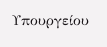Υπουργείου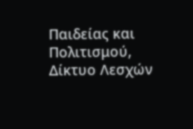Παιδείας και Πολιτισμού, Δίκτυο Λεσχών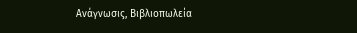Ανάγνωσις, Βιβλιοπωλεία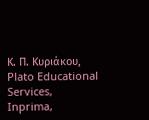Κ. Π. Κυριάκου, Plato Educational Services, Inprima,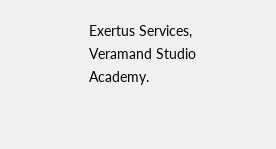Exertus Services, Veramand Studio Academy.